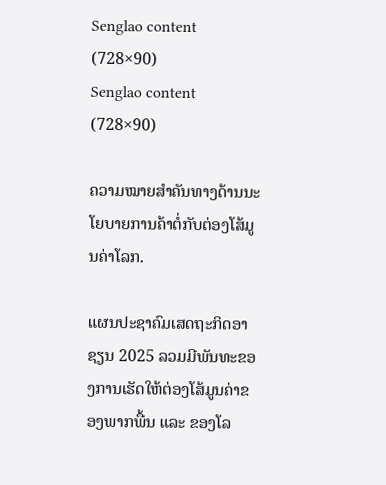Senglao content (728×90)
Senglao content (728×90)

ຄວາມໝາຍສໍາຄັນທາງດ້ານນະໂຍບາຍການຄ້າຕໍ່ກັບຕ່ອງໂສ້ມູນຄ່າໂລກ.

ແຜນປະຊາຄົມເສດຖະກິດອາຊຽນ 2025 ລວມມີພັນທະຂອງການເຮັດໃຫ້ຕ່ອງໂສ້ມູນຄ່າຂອງພາກພື້ນ ແລະ ຂອງໂລ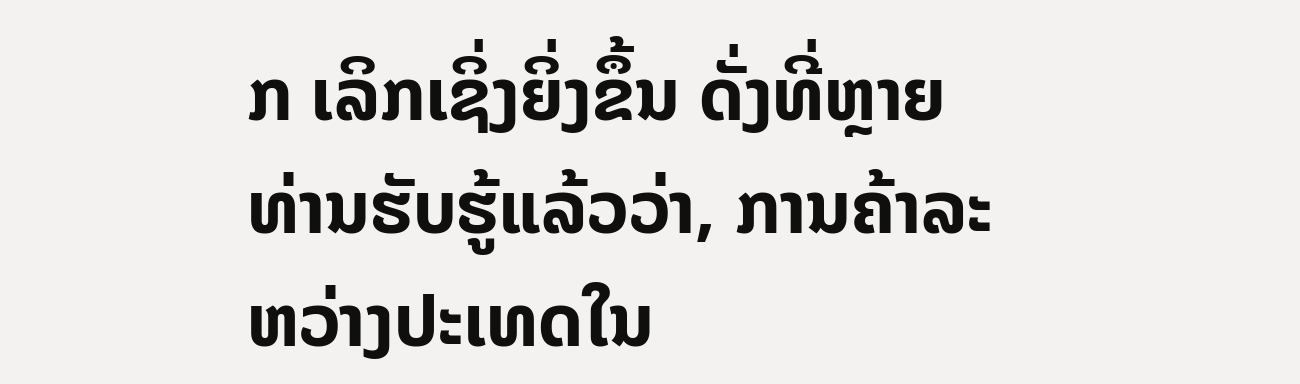ກ ເລິກເຊິ່ງຍິ່ງຂຶ້ນ ດັ່ງທີ່ຫຼາຍທ່ານຮັບຮູ້ແລ້ວວ່າ, ການຄ້າລະຫວ່າງປະເທດໃນ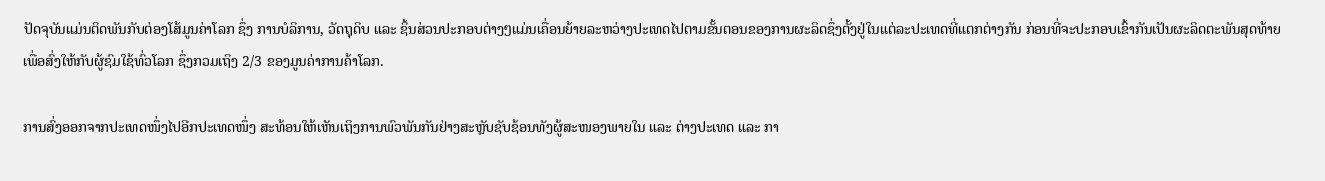ປັດຈຸບັນແມ່ນຕິດພັນກັບຕ່ອງໂສ້ມູນຄ່າໂລກ ຊຶ່ງ ການບໍລິການ, ວັດຖຸດິບ ແລະ ຊິ້ນສ່ວນປະກອບຕ່າງໆແມ່ນເຄື່ອນຍ້າຍລະຫວ່າງປະເທດໄປຕາມຂັ້ນຕອນຂອງການຜະລິດຊຶ່ງຕັ້ງຢູ່ໃນແຕ່ລະປະເທດທີ່ແຕກຕ່າງກັນ ກ່ອນທີ່ຈະປະກອບເຂົ້າກັນເປັນຜະລິດຕະພັນສຸດທ້າຍ ເພື່ອສົ່ງໃຫ້ກັບຜູ້ຊົມໃຊ້ທົ່ວໂລກ ຊຶ່ງກວມເຖິງ 2/3 ຂອງມູນຄ່າການຄ້າໂລກ.

ການສົ່ງອອກຈາກປະເທດໜຶ່ງໄປອີກປະເທດໜຶ່ງ ສະທ້ອນໃຫ້ເຫັນເຖິງການພົວພັນກັນຢ່າງສະຫຼັບຊັບຊ້ອນທັງຜູ້ສະໜອງພາຍໃນ ແລະ ຕ່າງປະເທດ ແລະ ກາ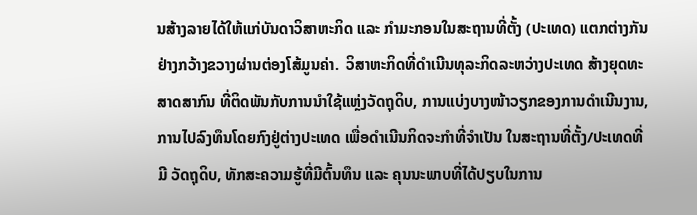ນສ້າງລາຍໄດ້ໃຫ້ແກ່ບັນດາວິສາຫະກິດ ແລະ ກໍາມະກອນໃນສະຖານທີ່ຕັ້ງ (ປະເທດ) ແຕກຕ່າງກັນຢ່າງກວ້າງຂວາງຜ່ານຕ່ອງໂສ້ມູນຄ່າ.  ວິສາຫະກິດທີ່ດໍາເນີນທຸລະກິດລະຫວ່າງປະເທດ ສ້າງຍຸດທະສາດສາກົນ ທີ່ຕິດພັນກັບການນໍາໃຊ້ແຫຼ່ງວັດຖຸດິບ, ການແບ່ງບາງໜ້າວຽກຂອງການດໍາເນີນງານ, ການໄປລົງທຶນໂດຍກົງຢູ່ຕ່າງປະເທດ ເພື່ອດໍາເນີນກິດຈະກໍາທີ່ຈໍາເປັນ ໃນສະຖານທີ່ຕັ້ງ/ປະເທດທີ່ມີ ວັດຖຸດິບ, ທັກສະຄວາມຮູ້ທີ່ມີຕົ້ນທຶນ ແລະ ຄຸນນະພາບທີ່ໄດ້ປຽບໃນການ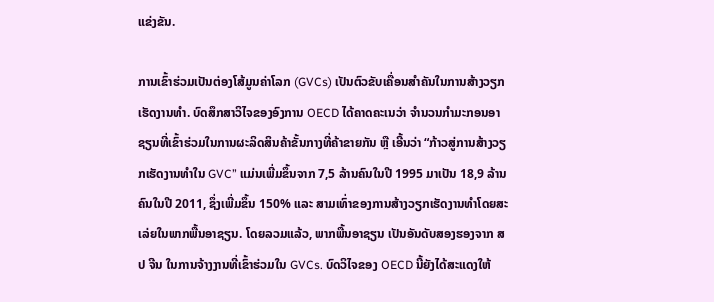ແຂ່ງຂັນ.

ການເຂົ້າຮ່ວມເປັນຕ່ອງໂສ້ມູນຄ່າໂລກ (GVCs) ເປັນຕົວຂັບເຄື່ອນສໍາຄັນໃນການສ້າງວຽກເຮັດງານທໍາ. ບົດສຶກສາວິໄຈຂອງອົງການ OECD ໄດ້ຄາດຄະເນວ່າ ຈໍານວນກໍາມະກອນອາຊຽນທີ່ເຂົ້າຮ່ວມໃນການຜະລິດສິນຄ້າຂັ້ນກາງທີ່ຄ້າຂາຍກັນ ຫຼື ເອີ້ນວ່າ “ກ້າວສູ່ການສ້າງວຽກເຮັດງານທໍາໃນ GVC” ແມ່ນເພີ່ມຂຶ້ນຈາກ 7,5 ລ້ານຄົນໃນປີ 1995 ມາເປັນ 18,9 ລ້ານຄົນໃນປີ 2011, ຊຶ່ງເພີ່ມຂຶ້ນ 150% ແລະ ສາມເທົ່າຂອງການສ້າງວຽກເຮັດງານທໍາໂດຍສະເລ່ຍໃນພາກພື້ນອາຊຽນ. ໂດຍລວມແລ້ວ, ພາກພື້ນອາຊຽນ ເປັນອັນດັບສອງຮອງຈາກ ສປ ຈີນ ໃນການຈ້າງງານທີ່ເຂົ້າຮ່ວມໃນ GVCs. ບົດວິໄຈຂອງ OECD ນີ້ຍັງໄດ້ສະແດງໃຫ້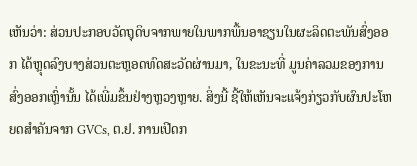ເຫັນວ່າ: ສ່ວນປະກອບວັດຖຸດິບຈາກພາຍໃນພາກພື້ນອາຊຽນໃນຜະລິດຕະພັນສົ່ງອອກ ໄດ້ຫຼຸດລົງບາງສ່ວນຕະຫຼອດທົດສະວັດຜ່ານມາ, ໃນຂະນະທີ່ ມູນຄ່າລວມຂອງການສົ່ງອອກເຫຼົ່ານັ້ນ ໄດ້ເພີ່ມຂຶ້ນຢ່າງຫຼວງຫຼາຍ. ສິ່ງນີ້ ຊີ້ໃຫ້ເຫັນຈະແຈ້ງກ່ຽວກັບຜົນປະໂຫຍດສໍາຄັນຈາກ GVCs, ຕ.ຢ. ການເປີດກ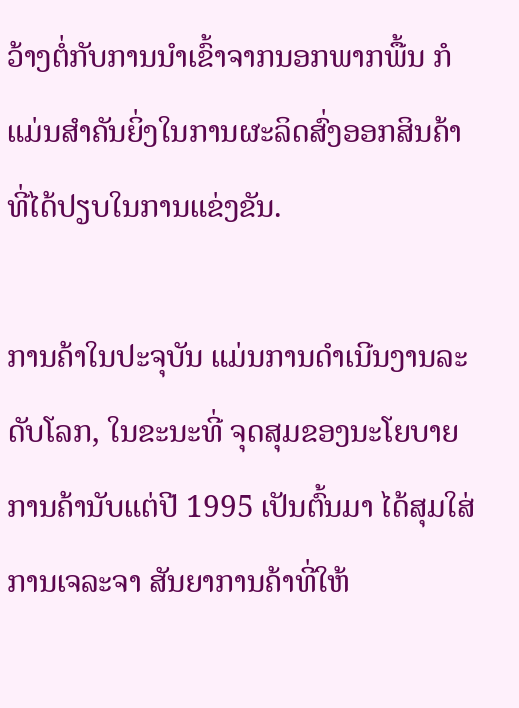ວ້າງຕໍ່ກັບການນໍາເຂົ້າຈາກນອກພາກພື້ນ ກໍແມ່ນສໍາຄັນຍິ່ງໃນການຜະລິດສົ່ງອອກສິນຄ້າທີ່ໄດ້ປຽບໃນການແຂ່ງຂັນ.

ການຄ້າໃນປະຈຸບັນ ແມ່ນການດໍາເນີນງານລະດັບໂລກ, ໃນຂະນະທີ່ ຈຸດສຸມຂອງນະໂຍບາຍການຄ້ານັບແຕ່ປີ 1995 ເປັນຕົ້ນມາ ໄດ້ສຸມໃສ່ການເຈລະຈາ ສັນຍາການຄ້າທີ່ໃຫ້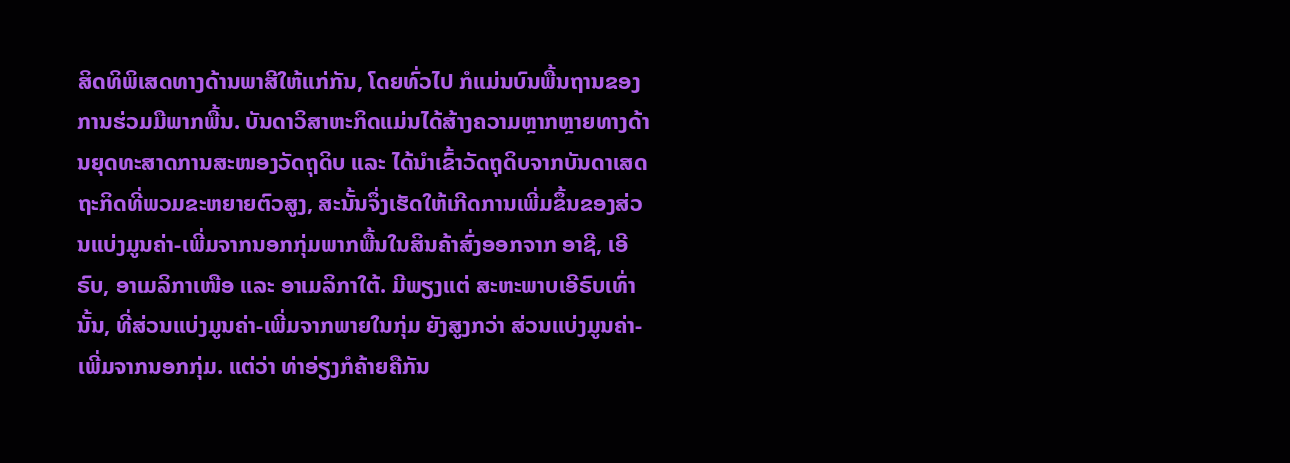ສິດທິພິເສດທາງດ້ານພາສີໃຫ້ແກ່ກັນ, ໂດຍທົ່ວໄປ ກໍແມ່ນບົນພື້ນຖານຂອງການຮ່ວມມືພາກພື້ນ. ບັນດາວິສາຫະກິດແມ່ນໄດ້ສ້າງຄວາມຫຼາກຫຼາຍທາງດ້ານຍຸດທະສາດການສະໜອງວັດຖຸດິບ ແລະ ໄດ້ນໍາເຂົ້າວັດຖຸດິບຈາກບັນດາເສດຖະກິດທີ່ພວມຂະຫຍາຍຕົວສູງ, ສະນັ້ນຈຶ່ງເຮັດໃຫ້ເກີດການເພີ່ມຂຶ້ນຂອງສ່ວນແບ່ງມູນຄ່າ-ເພີ່ມຈາກນອກກຸ່ມພາກພື້ນໃນສິນຄ້າສົ່ງອອກຈາກ ອາຊີ, ເອີຣົບ, ອາເມລິກາເໜືອ ແລະ ອາເມລິກາໃຕ້. ມີພຽງແຕ່ ສະຫະພາບເອີຣົບເທົ່ານັ້ນ, ທີ່ສ່ວນແບ່ງມູນຄ່າ-ເພີ່ມຈາກພາຍໃນກຸ່ມ ຍັງສູງກວ່າ ສ່ວນແບ່ງມູນຄ່າ-ເພີ່ມຈາກນອກກຸ່ມ. ແຕ່ວ່າ ທ່າອ່ຽງກໍຄ້າຍຄືກັນ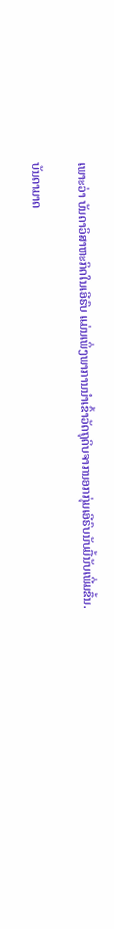ເພາະວ່າ ບັນດາວິສາຫະກິດໃນເອີຣົບ ແມ່ນເພິ່ງພາການນໍາເຂົ້າວັດຖຸດິບຈາກນອກກຸ່ມເອີຣົບນັບມື້ນັບເພີ່ມຂຶ້ນ.

ບັນດາມາດ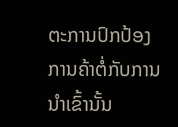ຕະການປົກປ້ອງການຄ້າຕໍ່ກັບການນໍາເຂົ້ານັ້ນ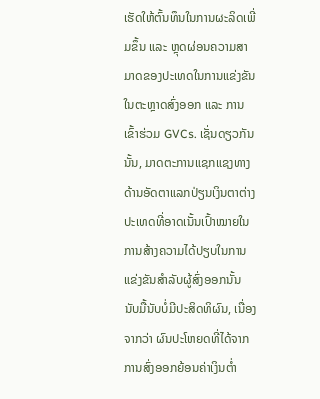ເຮັດໃຫ້ຕົ້ນທຶນໃນການຜະລິດເພີ່ມຂຶ້ນ ແລະ ຫຼຸດຜ່ອນຄວາມສາມາດຂອງປະເທດໃນການແຂ່ງຂັນໃນຕະຫຼາດສົ່ງອອກ ແລະ ການເຂົ້າຮ່ວມ GVCs. ເຊັ່ນດຽວກັນນັ້ນ, ມາດຕະການແຊກແຊງທາງດ້ານອັດຕາແລກປ່ຽນເງິນຕາຕ່າງປະເທດທີ່ອາດເນັ້ນເປົ້າໝາຍໃນການສ້າງຄວາມໄດ້ປຽບໃນການແຂ່ງຂັນສໍາລັບຜູ້ສົ່ງອອກນັ້ນ ນັບມື້ນັບບໍ່ມີປະສິດທິຜົນ, ເນື່ອງຈາກວ່າ ຜົນປະໂຫຍດທີ່ໄດ້ຈາກການສົ່ງອອກຍ້ອນຄ່າເງິນຕໍ່າ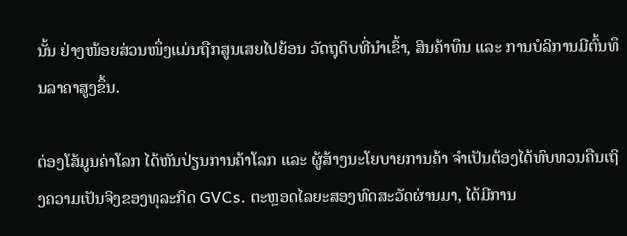ນັ້ນ ຢ່າງໜ້ອຍສ່ວນໜຶ່ງແມ່ນຖືກສູນເສຍໄປຍ້ອນ ວັດຖຸດິບທີ່ນໍາເຂົ້າ, ສິນຄ້າທຶນ ແລະ ການບໍລິການມີຕົ້ນທຶນລາຄາສູງຂຶ້ນ.

ຕ່ອງໂສ້ມູນຄ່າໂລກ ໄດ້ຫັນປ່ຽນການຄ້າໂລກ ແລະ ຜູ້ສ້າງນະໂຍບາຍການຄ້າ ຈໍາເປັນຕ້ອງໄດ້ທົບທວນຄືນເຖິງຄວາມເປັນຈິງຂອງທຸລະກິດ GVCs. ຕະຫຼອດໄລຍະສອງທົດສະວັດຜ່ານມາ, ໄດ້ມີການ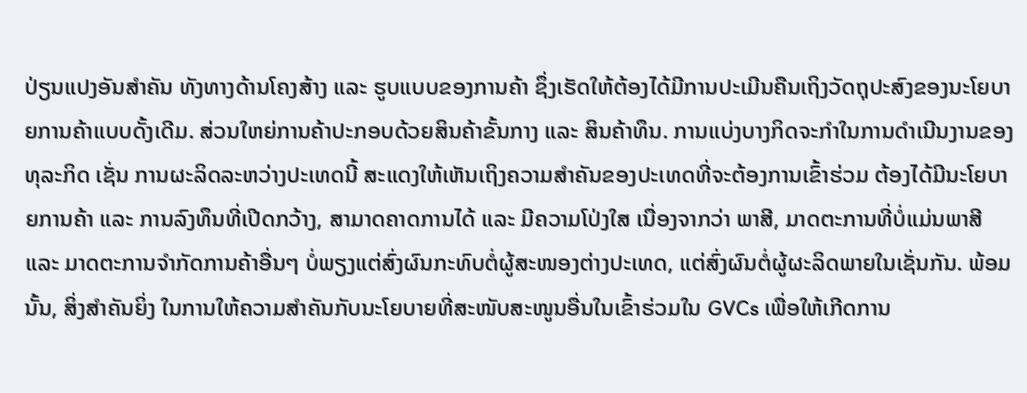ປ່ຽນແປງອັນສໍາຄັນ ທັງທາງດ້ານໂຄງສ້າງ ແລະ ຮູບແບບຂອງການຄ້າ ຊຶ່ງເຮັດໃຫ້ຕ້ອງໄດ້ມີການປະເມີນຄືນເຖິງວັດຖຸປະສົງຂອງນະໂຍບາຍການຄ້າແບບດັ້ງເດີມ. ສ່ວນໃຫຍ່ການຄ້າປະກອບດ້ວຍສິນຄ້າຂັ້ນກາງ ແລະ ສິນຄ້າທຶນ. ການແບ່ງບາງກິດຈະກໍາໃນການດໍາເນີນງານຂອງທຸລະກິດ ເຊັ່ນ ການຜະລິດລະຫວ່າງປະເທດນີ້ ສະແດງໃຫ້ເຫັນເຖິງຄວາມສໍາຄັນຂອງປະເທດທີ່ຈະຕ້ອງການເຂົ້າຮ່ວມ ຕ້ອງໄດ້ມີນະໂຍບາຍການຄ້າ ແລະ ການລົງທຶນທີ່ເປີດກວ້າງ, ສາມາດຄາດການໄດ້ ແລະ ມີຄວາມໂປ່ງໃສ ເນື່ອງຈາກວ່າ ພາສີ, ມາດຕະການທີ່ບໍ່ແມ່ນພາສີ ແລະ ມາດຕະການຈໍາກັດການຄ້າອື່ນໆ ບໍ່ພຽງແຕ່ສົ່ງຜົນກະທົບຕໍ່ຜູ້ສະໜອງຕ່າງປະເທດ, ແຕ່ສົ່ງຜົນຕໍ່ຜູ້ຜະລິດພາຍໃນເຊັ່ນກັນ. ພ້ອມນັ້ນ, ສິ່ງສໍາຄັນຍິ່ງ ໃນການໃຫ້ຄວາມສໍາຄັນກັບນະໂຍບາຍທີ່ສະໜັບສະໜູນອື່ນໃນເຂົ້າຮ່ວມໃນ GVCs ເພື່ອໃຫ້ເກີດການ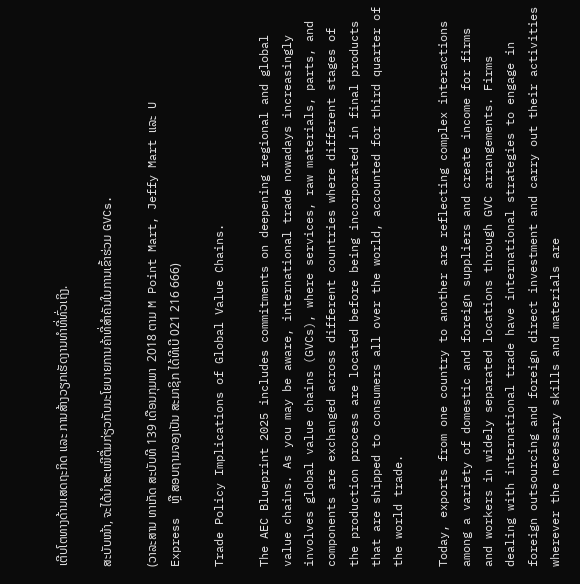ເຕີບໂຕທາງດ້ານເສດຖະກິດ ແລະ ການສ້າງວຽກເຮັດງານທໍາທີ່ທົ່ວເຖິງ.

ສະບັບໜ້າ, ຈະໄດ້ນໍາສະເໜີຕື່ມກ່ຽວກັບນະໂຍບາຍການຄ້າທີ່ສໍາຄັນໃນການເຂົ້າຮ່ວມ GVCs.

(ວາລະສານ ທາເກັດ ສະບັບທີ 139 ເດືອນກຸມພາ  2018 ຕາມ M Point Mart, Jeffy Mart ແລະ  U  Express  ຫຼື ສອບຖາມຈອງເປັນ ສະມາຊິກ ໄດ້ທີເບີ 021 216 666)

Trade Policy Implications of Global Value Chains.

The AEC Blueprint 2025 includes commitments on deepening regional and global value chains. As you may be aware, international trade nowadays increasingly involves global value chains (GVCs), where services, raw materials, parts, and components are exchanged across different countries where different stages of the production process are located before being incorporated in final products that are shipped to consumers all over the world, accounted for third quarter of the world trade.

Today, exports from one country to another are reflecting complex interactions among a variety of domestic and foreign suppliers and create income for firms and workers in widely separated locations through GVC arrangements. Firms dealing with international trade have international strategies to engage in foreign outsourcing and foreign direct investment and carry out their activities wherever the necessary skills and materials are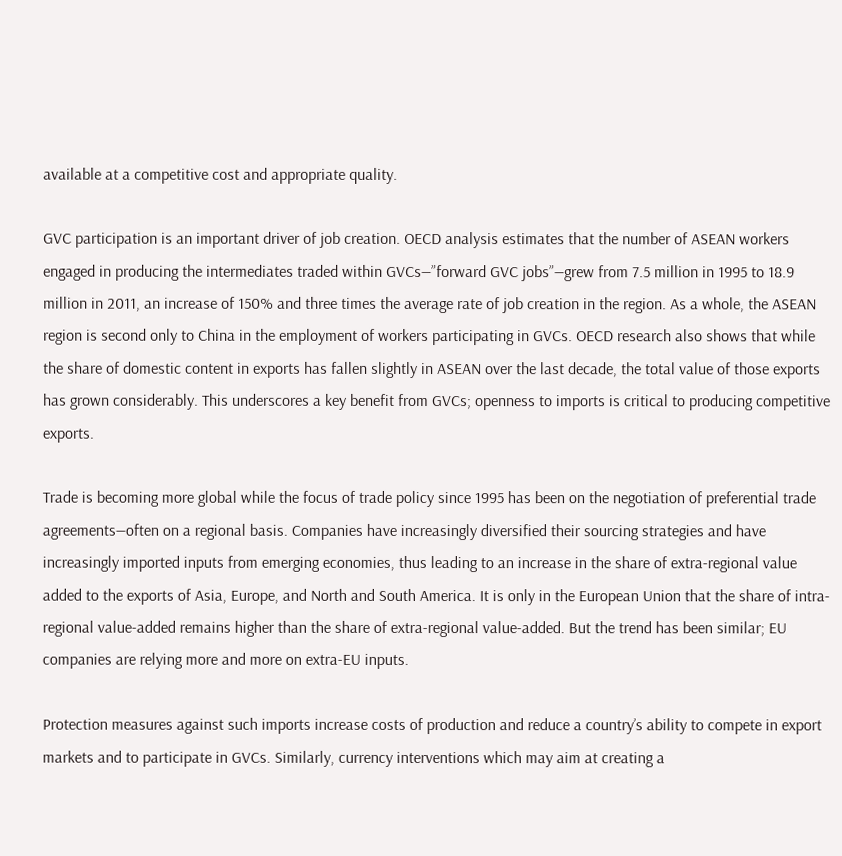available at a competitive cost and appropriate quality.

GVC participation is an important driver of job creation. OECD analysis estimates that the number of ASEAN workers engaged in producing the intermediates traded within GVCs—”forward GVC jobs”—grew from 7.5 million in 1995 to 18.9 million in 2011, an increase of 150% and three times the average rate of job creation in the region. As a whole, the ASEAN region is second only to China in the employment of workers participating in GVCs. OECD research also shows that while the share of domestic content in exports has fallen slightly in ASEAN over the last decade, the total value of those exports has grown considerably. This underscores a key benefit from GVCs; openness to imports is critical to producing competitive exports.

Trade is becoming more global while the focus of trade policy since 1995 has been on the negotiation of preferential trade agreements—often on a regional basis. Companies have increasingly diversified their sourcing strategies and have increasingly imported inputs from emerging economies, thus leading to an increase in the share of extra-regional value added to the exports of Asia, Europe, and North and South America. It is only in the European Union that the share of intra-regional value-added remains higher than the share of extra-regional value-added. But the trend has been similar; EU companies are relying more and more on extra-EU inputs.

Protection measures against such imports increase costs of production and reduce a country’s ability to compete in export markets and to participate in GVCs. Similarly, currency interventions which may aim at creating a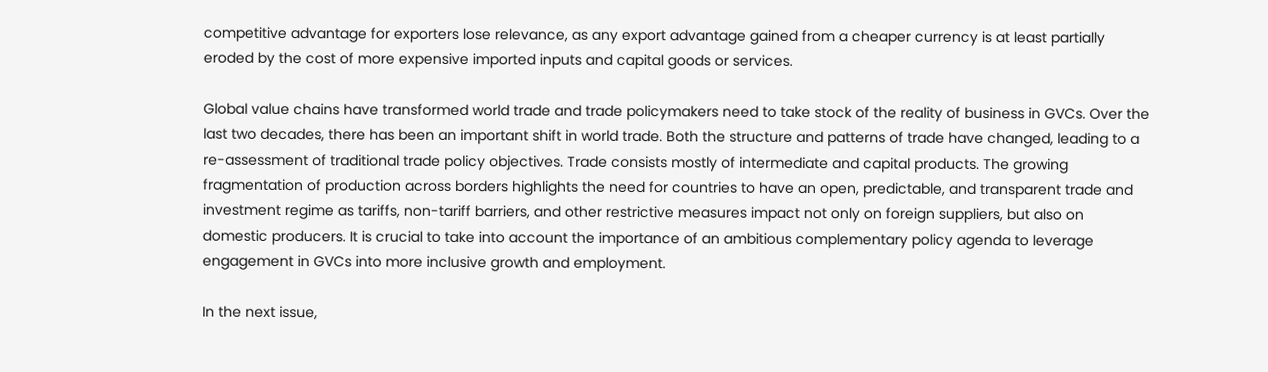competitive advantage for exporters lose relevance, as any export advantage gained from a cheaper currency is at least partially eroded by the cost of more expensive imported inputs and capital goods or services.

Global value chains have transformed world trade and trade policymakers need to take stock of the reality of business in GVCs. Over the last two decades, there has been an important shift in world trade. Both the structure and patterns of trade have changed, leading to a re-assessment of traditional trade policy objectives. Trade consists mostly of intermediate and capital products. The growing fragmentation of production across borders highlights the need for countries to have an open, predictable, and transparent trade and investment regime as tariffs, non-tariff barriers, and other restrictive measures impact not only on foreign suppliers, but also on domestic producers. It is crucial to take into account the importance of an ambitious complementary policy agenda to leverage engagement in GVCs into more inclusive growth and employment.

In the next issue,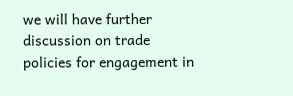we will have further discussion on trade policies for engagement in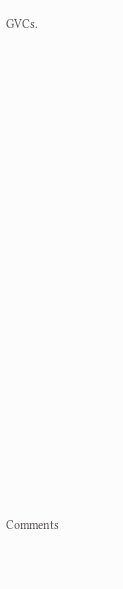GVCs.





















Comments